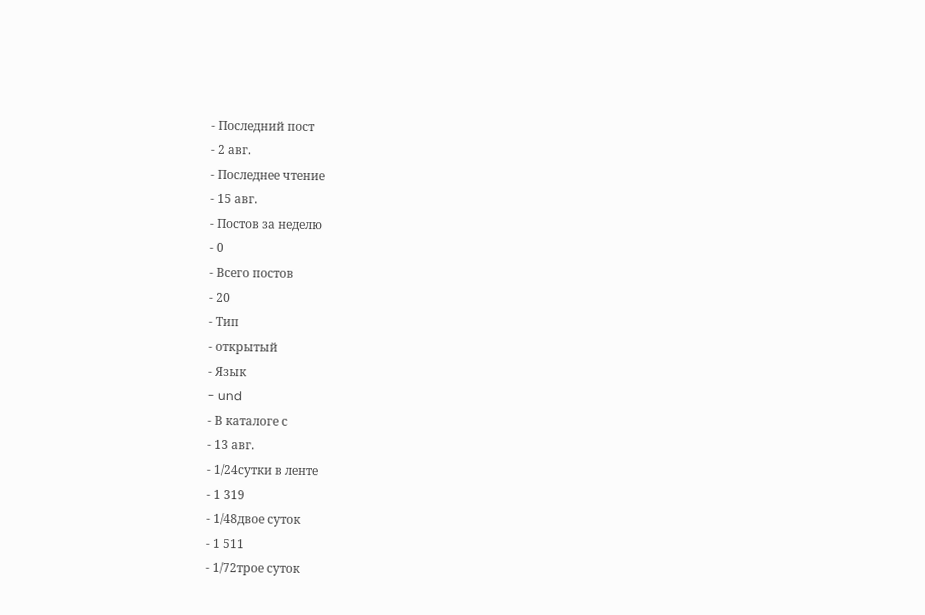- Последний пост
- 2 авг.
- Последнее чтение
- 15 авг.
- Постов за неделю
- 0
- Всего постов
- 20
- Тип
- открытый
- Язык
- und
- В каталоге с
- 13 авг.
- 1/24сутки в ленте
- 1 319
- 1/48двое суток
- 1 511
- 1/72трое суток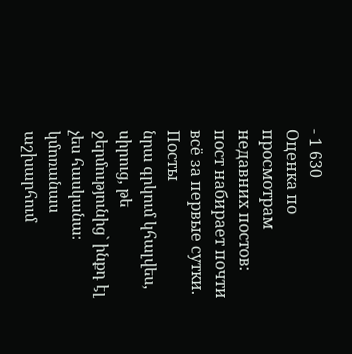- 1 630
Оценка по просмотрам недавних постов: пост набирает почти всё за первые сутки.
Посты
նրա գրկում կհալվես, սիրուց, թե ջերմությունից` ինքդ էլ չես հասկանա։ կմոռանաս աշխարհում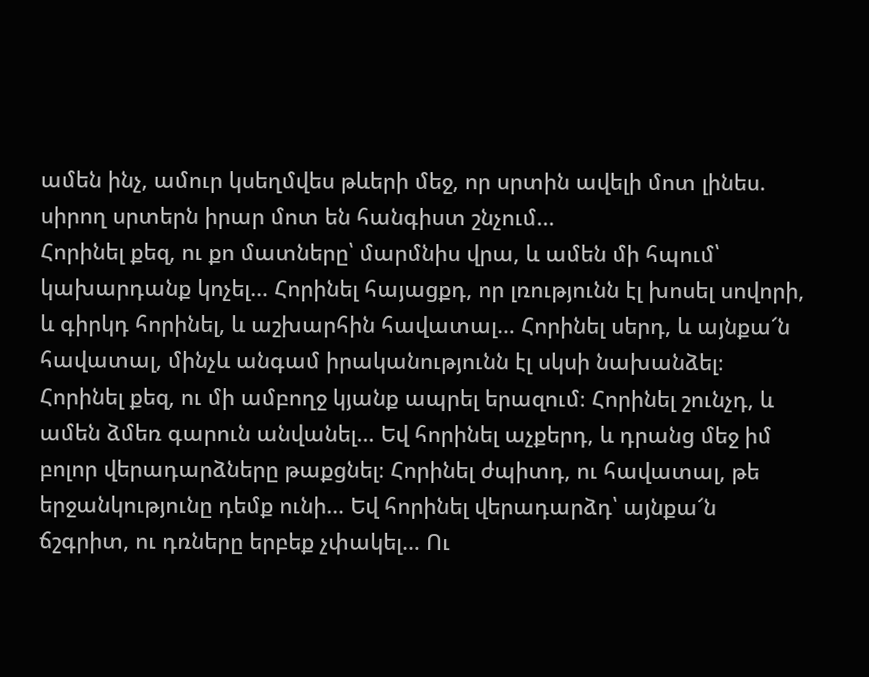ամեն ինչ, ամուր կսեղմվես թևերի մեջ, որ սրտին ավելի մոտ լինես. սիրող սրտերն իրար մոտ են հանգիստ շնչում...
Հորինել քեզ, ու քո մատները՝ մարմնիս վրա, և ամեն մի հպում՝ կախարդանք կոչել… Հորինել հայացքդ, որ լռությունն էլ խոսել սովորի, և գիրկդ հորինել, և աշխարհին հավատալ… Հորինել սերդ, և այնքա՜ն հավատալ, մինչև անգամ իրականությունն էլ սկսի նախանձել։ Հորինել քեզ, ու մի ամբողջ կյանք ապրել երազում։ Հորինել շունչդ, և ամեն ձմեռ գարուն անվանել… Եվ հորինել աչքերդ, և դրանց մեջ իմ բոլոր վերադարձները թաքցնել։ Հորինել ժպիտդ, ու հավատալ, թե երջանկությունը դեմք ունի… Եվ հորինել վերադարձդ՝ այնքա՜ն ճշգրիտ, ու դռները երբեք չփակել… Ու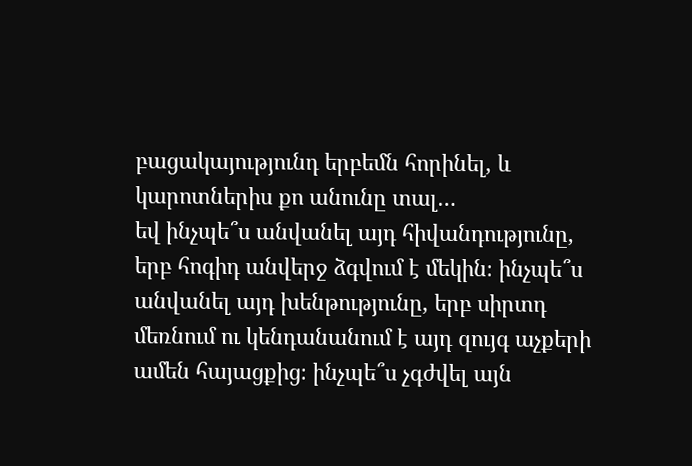բացակայությունդ երբեմն հորինել, և կարոտներիս քո անունը տալ…
եվ ինչպե՞ս անվանել այդ հիվանդությունը, երբ հոգիդ անվերջ ձգվում է մեկին։ ինչպե՞ս անվանել այդ խենթությունը, երբ սիրտդ մեռնում ու կենդանանում է այդ զույգ աչքերի ամեն հայացքից։ ինչպե՞ս չգժվել այն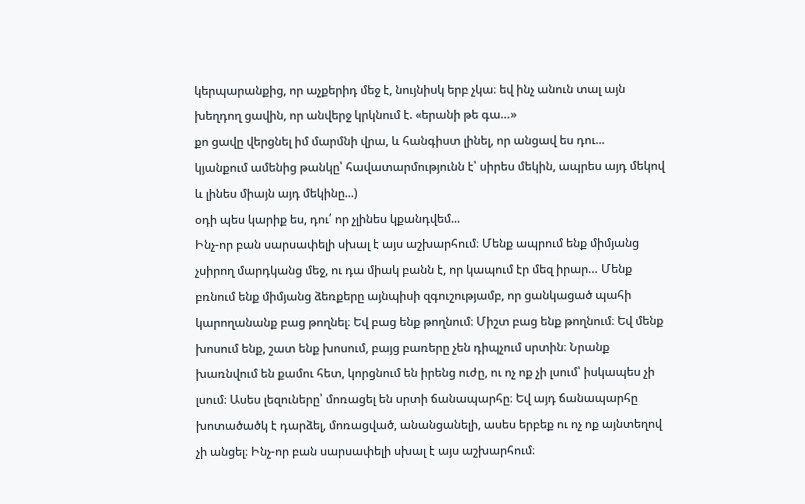կերպարանքից, որ աչքերիդ մեջ է, նույնիսկ երբ չկա։ եվ ինչ անուն տալ այն խեղդող ցավին, որ անվերջ կրկնում է. «երանի թե գա…»
քո ցավը վերցնել իմ մարմնի վրա, և հանգիստ լինել, որ անցավ ես դու...
կյանքում ամենից թանկը՝ հավատարմությունն է՝ սիրես մեկին, ապրես այդ մեկով և լինես միայն այդ մեկինը...)
օդի պես կարիք ես, դու՛ որ չլինես կքանդվեմ...
Ինչ-որ բան սարսափելի սխալ է այս աշխարհում։ Մենք ապրում ենք միմյանց չսիրող մարդկանց մեջ, ու դա միակ բանն է, որ կապում էր մեզ իրար… Մենք բռնում ենք միմյանց ձեռքերը այնպիսի զգուշությամբ, որ ցանկացած պահի կարողանանք բաց թողնել։ Եվ բաց ենք թողնում։ Միշտ բաց ենք թողնում։ Եվ մենք խոսում ենք, շատ ենք խոսում, բայց բառերը չեն դիպչում սրտին։ Նրանք խառնվում են քամու հետ, կորցնում են իրենց ուժը, ու ոչ ոք չի լսում՝ իսկապես չի լսում։ Ասես լեզուները՝ մոռացել են սրտի ճանապարհը։ Եվ այդ ճանապարհը խոտածածկ է դարձել, մոռացված, անանցանելի, ասես երբեք ու ոչ ոք այնտեղով չի անցել։ Ինչ-որ բան սարսափելի սխալ է այս աշխարհում։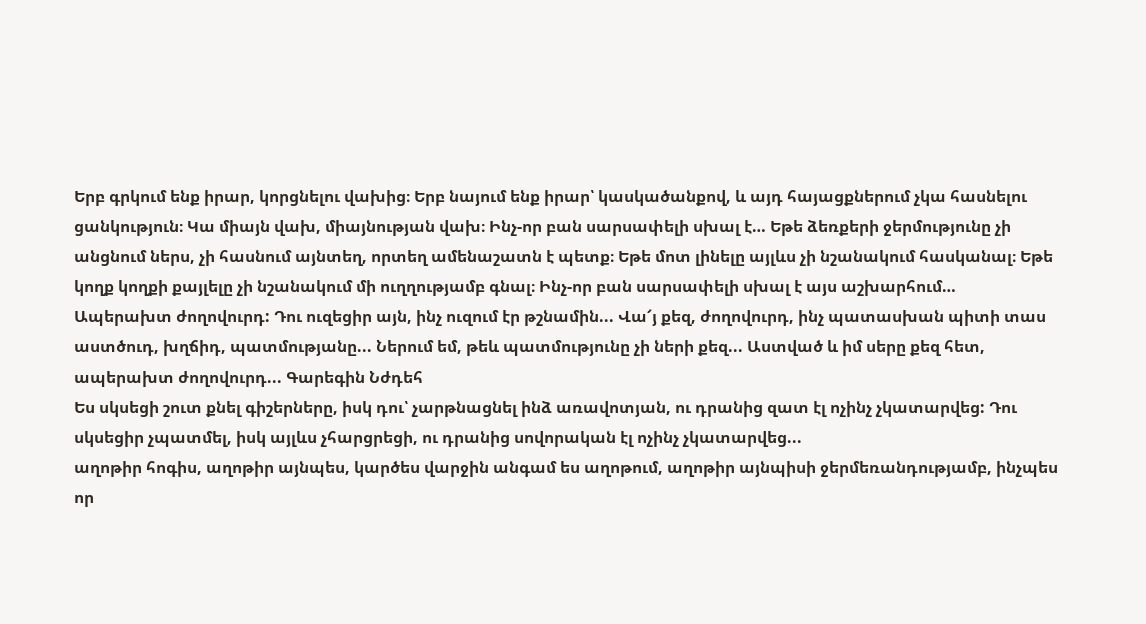Երբ գրկում ենք իրար, կորցնելու վախից։ Երբ նայում ենք իրար՝ կասկածանքով, և այդ հայացքներում չկա հասնելու ցանկություն։ Կա միայն վախ, միայնության վախ։ Ինչ-որ բան սարսափելի սխալ է… Եթե ձեռքերի ջերմությունը չի անցնում ներս, չի հասնում այնտեղ, որտեղ ամենաշատն է պետք։ Եթե մոտ լինելը այլևս չի նշանակում հասկանալ։ Եթե կողք կողքի քայլելը չի նշանակում մի ուղղությամբ գնալ։ Ինչ-որ բան սարսափելի սխալ է այս աշխարհում…
Ապերախտ ժողովուրդ: Դու ուզեցիր այն, ինչ ուզում էր թշնամին... Վա՜յ քեզ, ժողովուրդ, ինչ պատասխան պիտի տաս աստծուդ, խղճիդ, պատմությանը... Ներում եմ, թեև պատմությունը չի ների քեզ... Աստված և իմ սերը քեզ հետ, ապերախտ ժողովուրդ... Գարեգին Նժդեհ
Ես սկսեցի շուտ քնել գիշերները, իսկ դու՝ չարթնացնել ինձ առավոտյան, ու դրանից զատ էլ ոչինչ չկատարվեց: Դու սկսեցիր չպատմել, իսկ այլևս չհարցրեցի, ու դրանից սովորական էլ ոչինչ չկատարվեց...
աղոթիր հոգիս, աղոթիր այնպես, կարծես վարջին անգամ ես աղոթում, աղոթիր այնպիսի ջերմեռանդությամբ, ինչպես որ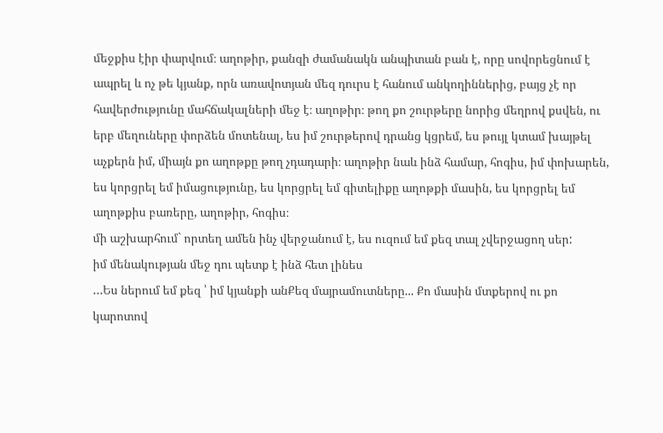մեջքիս էիր փարվում։ աղոթիր, քանզի ժամանակն անպիտան բան է, որը սովորեցնում է ապրել և ոչ թե կյանք, որն առավոտյան մեզ դուրս է հանում անկողիններից, բայց չէ որ հավերժությունը մահճակալների մեջ է։ աղոթիր։ թող քո շուրթերը նորից մեղրով քսվեն, ու երբ մեղուները փորձեն մոտենալ, ես իմ շուրթերով դրանց կցրեմ, ես թույլ կտամ խայթել աչքերն իմ, միայն քո աղոթքը թող չդադարի։ աղոթիր նաև ինձ համար, հոգիս, իմ փոխարեն, ես կորցրել եմ իմացությունը, ես կորցրել եմ գիտելիքը աղոթքի մասին, ես կորցրել եմ աղոթքիս բառերը, աղոթիր, հոգիս։
մի աշխարհում` որտեղ ամեն ինչ վերջանում է, ես ուզում եմ քեզ տալ չվերջացող սեր:
իմ մենակության մեջ դու պետք է ինձ հետ լինես
…Ես ներում եմ քեզ ՝ իմ կյանքի անՔեզ մայրամուտները... Քո մասին մտքերով ու քո կարոտով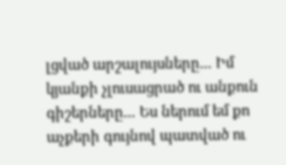լցված արշալույսները... Իմ կյանքի չլուսացրած ու անքուն գիշերները... Ես ներում եմ քո աչքերի գույնով պատված ու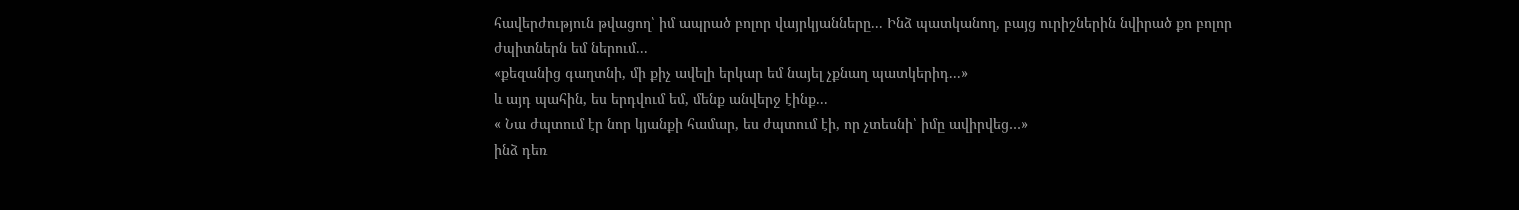հավերժություն թվացող՝ իմ ապրած բոլոր վայրկյանները... Ինձ պատկանող, բայց ուրիշներին նվիրած քո բոլոր ժպիտներն եմ ներում...
«քեզանից գաղտնի, մի քիչ ավելի երկար եմ նայել չքնաղ պատկերիդ...»
և այդ պահին, ես երդվում եմ, մենք անվերջ էինք...
« Նա ժպտում էր նոր կյանքի համար, ես ժպտում էի, որ չտեսնի՝ իմը ավիրվեց…»
ինձ դեռ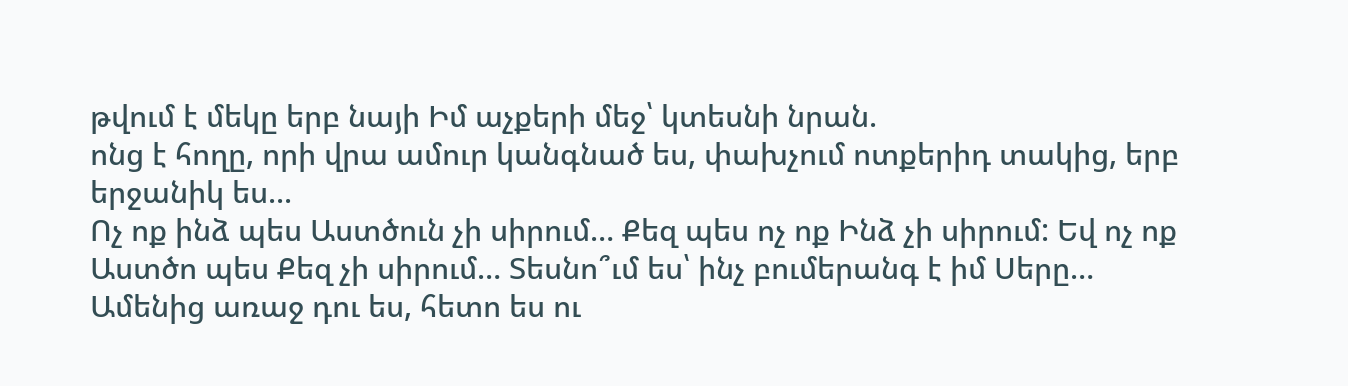թվում է մեկը երբ նայի Իմ աչքերի մեջ՝ կտեսնի նրան.
ոնց է հողը, որի վրա ամուր կանգնած ես, փախչում ոտքերիդ տակից, երբ երջանիկ ես...
Ոչ ոք ինձ պես Աստծուն չի սիրում… Քեզ պես ոչ ոք Ինձ չի սիրում: Եվ ոչ ոք Աստծո պես Քեզ չի սիրում… Տեսնո՞ւմ ես՝ ինչ բումերանգ է իմ Սերը…
Ամենից առաջ դու ես, հետո ես ու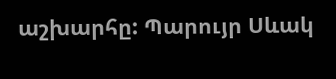աշխարհը: Պարույր Սևակ